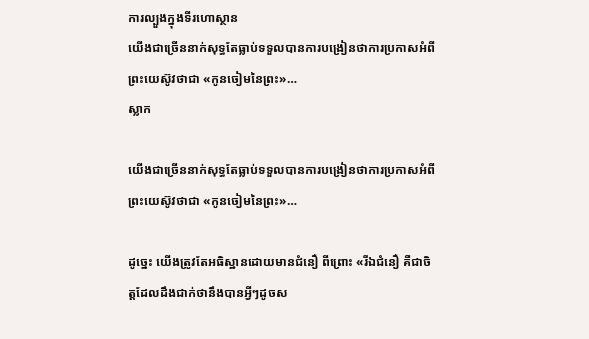ការល្បួងក្នុងទីរហោស្ថាន
យើងជាច្រើននាក់សុទ្ធតែធ្លាប់ទទួលបានការបង្រៀនថាការប្រកាសអំពីព្រះយេស៊ូវថាជា «កូនចៀមនៃព្រះ»…
ស្លាក

យើងជាច្រើននាក់សុទ្ធតែធ្លាប់ទទួលបានការបង្រៀនថាការប្រកាសអំពីព្រះយេស៊ូវថាជា «កូនចៀមនៃព្រះ»…

ដូច្នេះ យើងត្រូវតែអធិស្ឋានដោយមានជំនឿ ពីព្រោះ «រីឯជំនឿ គឺជាចិត្តដែលដឹងជាក់ថានឹងបានអ្វីៗដូចស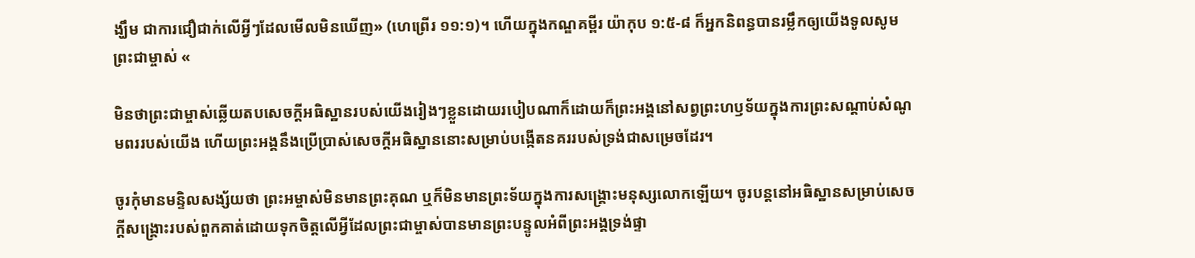ង្ឃឹម ជាការជឿជាក់លើអ្វីៗដែលមើលមិនឃើញ» (ហេព្រើរ ១១:១)។ ហើយក្នុងកណ្ឌគម្ពីរ យ៉ាកុប ១:៥-៨ ក៏អ្នកនិពន្ធបានរម្លឹកឲ្យយើងទូលសូមព្រះជាម្ចាស់ «

មិនថាព្រះជាម្ចាស់ឆ្លើយតបសេចក្ដីអធិស្ឋានរបស់យើងរៀងៗខ្លួនដោយរបៀបណាក៏ដោយក៏ព្រះអង្គនៅសព្វព្រះហឫទ័យក្នុងការព្រះសណ្ដាប់សំណូមពររបស់យើង ហើយព្រះអង្គនឹងប្រើប្រាស់សេចក្ដីអធិស្ឋាននោះសម្រាប់បង្កើតនគររបស់ទ្រង់ជាសម្រេចដែរ។

ចូរកុំមានមន្ទិលសង្ស័យថា ព្រះអម្ចាស់មិនមានព្រះគុណ ឬក៏មិនមានព្រះទ័យក្នុងការសង្គ្រោះមនុស្សលោកឡើយ។ ចូរបន្តនៅអធិស្ឋានសម្រាប់សេចក្ដីសង្គ្រោះរបស់ពួកគាត់ដោយទុកចិត្តលើអ្វីដែលព្រះជាម្ចាស់បានមានព្រះបន្ទូលអំពីព្រះអង្គទ្រង់ផ្ទា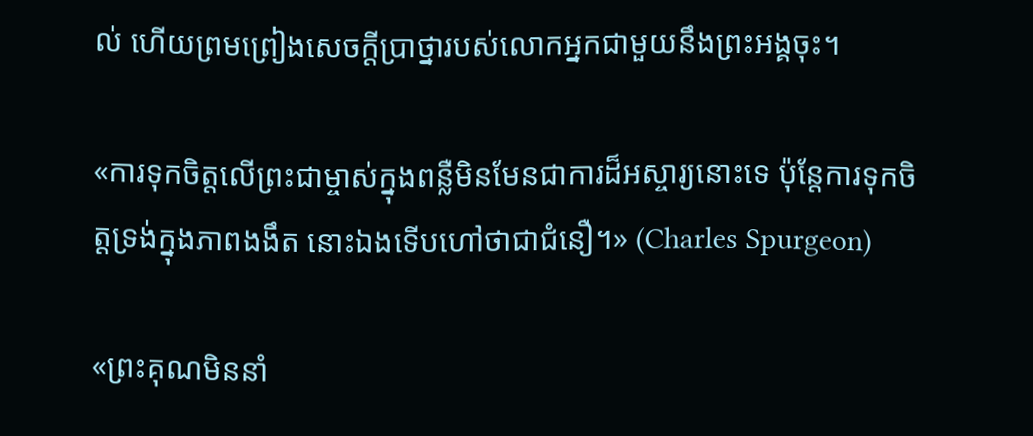ល់ ហើយព្រមព្រៀងសេចក្ដីប្រាថ្នារបស់លោកអ្នកជាមួយនឹងព្រះអង្គចុះ។

«ការទុកចិត្តលើព្រះជាម្ចាស់ក្នុងពន្លឺមិនមែនជាការដ៏អស្ចារ្យនោះទេ ប៉ុន្តែការទុកចិត្តទ្រង់ក្នុងភាពងងឹត នោះឯងទើបហៅថាជាជំនឿ។» (Charles Spurgeon)

«ព្រះគុណមិននាំ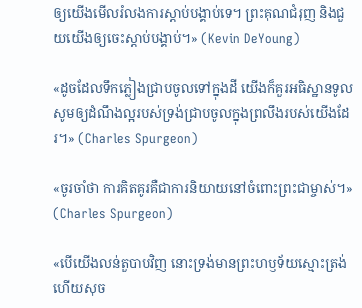ឲ្យយើងមើលរំលងការស្ដាប់បង្គាប់ទេ។ ព្រះគុណជំរុញ និងជួយយើងឲ្យចេះស្ដាប់បង្គាប់។» (Kevin DeYoung)

«ដូចដែលទឹកភ្លៀងជ្រាបចូលទៅក្នុងដី យើងក៏គួរអធិស្ឋានទូលសូមឲ្យដំណឹងល្អរបស់ទ្រង់ជ្រាបចូលក្នុងព្រលឹងរបស់យើងដែរ។» (Charles Spurgeon)

«ចូរចាំថា ការគិតគូរគឺជាការនិយាយនៅចំពោះព្រះជាម្ចាស់។» (Charles Spurgeon)

«បើយើងលន់តួបាបវិញ នោះទ្រង់មានព្រះហឫទ័យស្មោះត្រង់ ហើយសុច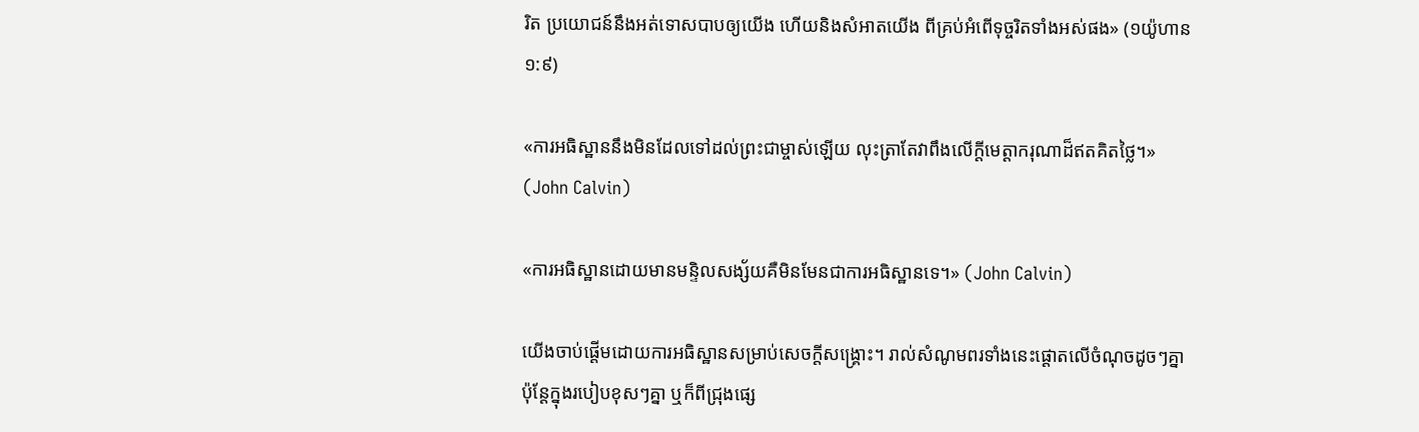រិត ប្រយោជន៍នឹងអត់ទោសបាបឲ្យយើង ហើយនិងសំអាតយើង ពីគ្រប់អំពើទុច្ចរិតទាំងអស់ផង» (១យ៉ូហាន ១:៩)

«ការអធិស្ឋាននឹងមិនដែលទៅដល់ព្រះជាម្ចាស់ឡើយ លុះត្រាតែវាពឹងលើក្ដីមេត្តាករុណាដ៏ឥតគិតថ្លៃ។» (John Calvin)

«ការអធិស្ឋានដោយមានមន្ទិលសង្ស័យគឺមិនមែនជាការអធិស្ឋានទេ។» (John Calvin)

យើងចាប់ផ្ដើមដោយការអធិស្ឋានសម្រាប់សេចក្ដីសង្គ្រោះ។ រាល់សំណូមពរទាំងនេះផ្ដោតលើចំណុចដូចៗគ្នា ប៉ុន្តែក្នុងរបៀបខុសៗគ្នា ឬក៏ពីជ្រុងផ្សេ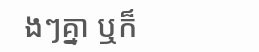ងៗគ្នា ឬក៏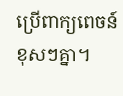ប្រើពាក្យពេចន៍ខុសៗគ្នា។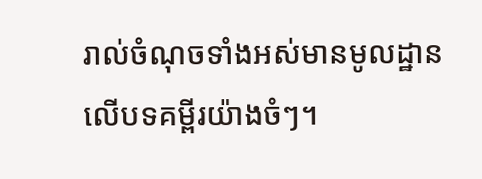រាល់ចំណុចទាំងអស់មានមូលដ្ឋានលើបទគម្ពីរយ៉ាងចំៗ។